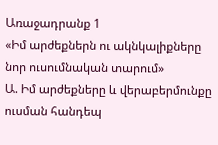Առաջադրանք 1
«Իմ արժեքներն ու ակնկալիքները նոր ուսումնական տարում»
Ա. Իմ արժեքները և վերաբերմունքը ուսման հանդեպ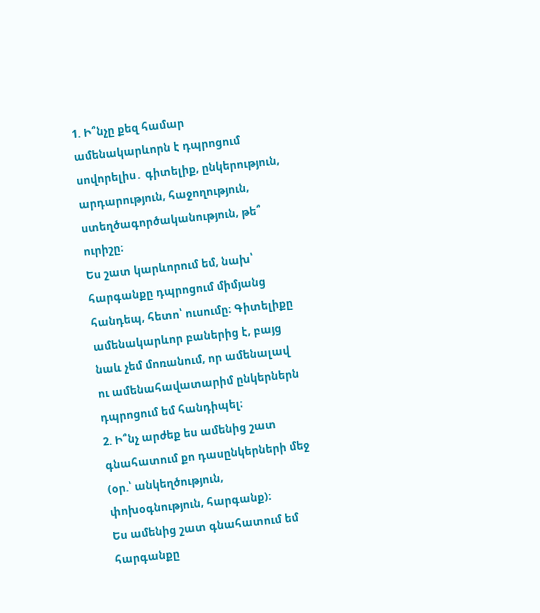1. Ի՞նչը քեզ համար ամենակարևորն է դպրոցում սովորելիս․ գիտելիք, ընկերություն, արդարություն, հաջողություն, ստեղծագործականություն, թե՞ ուրիշը։
Ես շատ կարևորում եմ, նախ՝ հարգանքը դպրոցում միմյանց հանդեպ, հետո՝ ուսումը։ Գիտելիքը ամենակարևոր բաներից է, բայց նաև չեմ մոռանում, որ ամենալավ ու ամենահավատարիմ ընկերներն դպրոցում եմ հանդիպել։
2. Ի՞նչ արժեք ես ամենից շատ գնահատում քո դասընկերների մեջ (օր.՝ անկեղծություն, փոխօգնություն, հարգանք)։
Ես ամենից շատ գնահատում եմ հարգանքը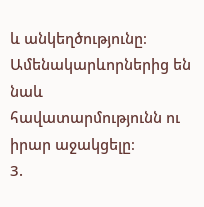և անկեղծությունը։ Ամենակարևորներից են նաև հավատարմությունն ու իրար աջակցելը։
3.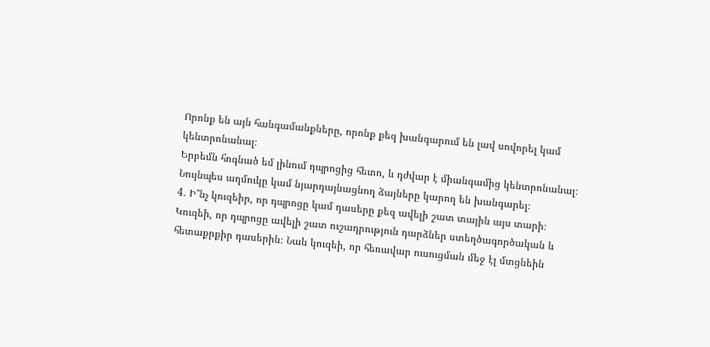Որոնք են այն հանգամանքները, որոնք քեզ խանգարում են լավ սովորել կամ կենտրոնանալ։
Երբեմն հոգնած եմ լինում դպրոցից հետո, և դժվար է միանգամից կենտրոնանալ։ Նույնպես աղմուկը կամ նյարդայնացնող ձայները կարող են խանգարել։
4. Ի՞նչ կուզեիր, որ դպրոցը կամ դասերը քեզ ավելի շատ տային այս տարի։
Կուզեի, որ դպրոցը ավելի շատ ուշադրություն դարձներ ստեղծագործական և հետաքրքիր դասերին։ Նաև կուզեի, որ հեռավար ուսուցման մեջ էլ մտցնեին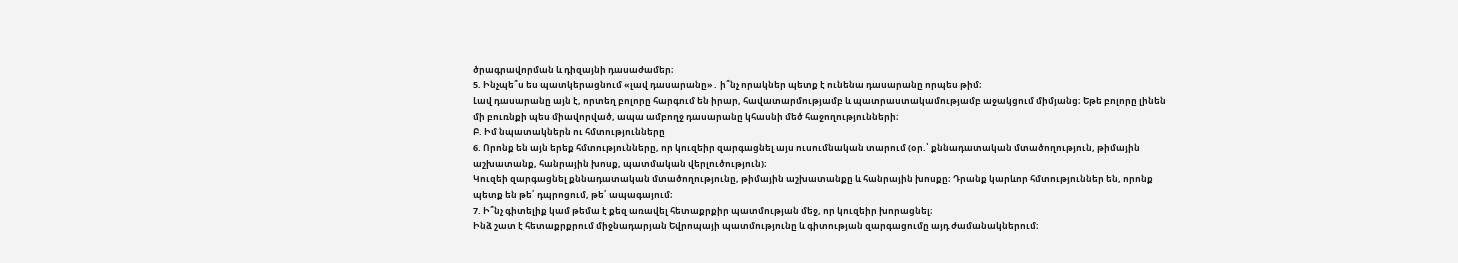ծրագրավորման և դիզայնի դասաժամեր։
5. Ինչպե՞ս ես պատկերացնում «լավ դասարանը»․ ի՞նչ որակներ պետք է ունենա դասարանը որպես թիմ։
Լավ դասարանը այն է, որտեղ բոլորը հարգում են իրար, հավատարմությամբ և պատրաստակամությամբ աջակցում միմյանց։ Եթե բոլորը լինեն մի բուռնքի պես միավորված, ապա ամբողջ դասարանը կհասնի մեծ հաջողությունների։
Բ. Իմ նպատակներն ու հմտությունները
6. Որոնք են այն երեք հմտությունները, որ կուզեիր զարգացնել այս ուսումնական տարում (օր.՝ քննադատական մտածողություն, թիմային աշխատանք, հանրային խոսք, պատմական վերլուծություն)։
Կուզեի զարգացնել քննադատական մտածողությունը, թիմային աշխատանքը և հանրային խոսքը։ Դրանք կարևոր հմտություններ են, որոնք պետք են թե՛ դպրոցում, թե՛ ապագայում։
7. Ի՞նչ գիտելիք կամ թեմա է քեզ առավել հետաքրքիր պատմության մեջ, որ կուզեիր խորացնել։
Ինձ շատ է հետաքրքրում միջնադարյան Եվրոպայի պատմությունը և գիտության զարգացումը այդ ժամանակներում։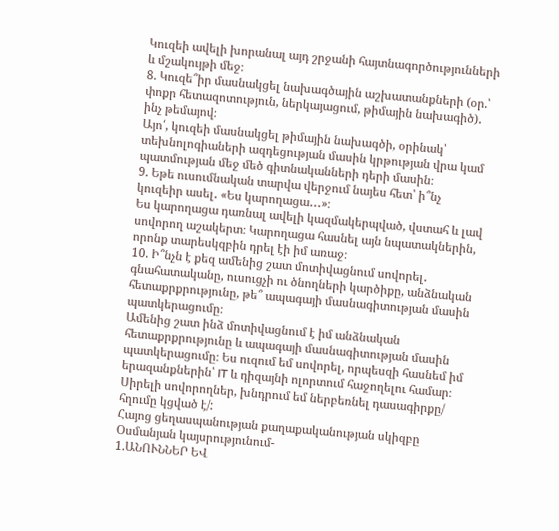Կուզեի ավելի խորանալ այդ շրջանի հայտնագործությունների և մշակույթի մեջ։
8. Կուզե՞իր մասնակցել նախագծային աշխատանքների (օր.՝ փոքր հետազոտություն, ներկայացում, թիմային նախագիծ)․ ինչ թեմայով։
Այո՛, կուզեի մասնակցել թիմային նախագծի, օրինակ՝ տեխնոլոգիաների ազդեցության մասին կրթության վրա կամ պատմության մեջ մեծ գիտնականների դերի մասին։
9. Եթե ուսումնական տարվա վերջում նայես հետ՝ ի՞նչ կուզեիր ասել․ «Ես կարողացա․․․»։
Ես կարողացա դառնալ ավելի կազմակերպված, վստահ և լավ սովորող աշակերտ։ Կարողացա հասնել այն նպատակներին, որոնք տարեսկզբին դրել էի իմ առաջ։
10. Ի՞նչն է քեզ ամենից շատ մոտիվացնում սովորել․ գնահատականը, ուսուցչի ու ծնողների կարծիքը, անձնական հետաքրքրությունը, թե՞ ապագայի մասնագիտության մասին պատկերացումը։
Ամենից շատ ինձ մոտիվացնում է իմ անձնական հետաքրքրությունը և ապագայի մասնագիտության մասին պատկերացումը։ Ես ուզում եմ սովորել, որպեսզի հասնեմ իմ երազանքներին՝ IT և դիզայնի ոլորտում հաջողելու համար։
Սիրելի սովորողներ, խնդրում եմ ներբեռնել դասագիրքը/ հղումը կցված է/:
Հայոց ցեղասպանության քաղաքականության սկիզբը Օսմանյան կայսրությունում-
1.ԱՆՈՒՆՆԵՐ ԵՎ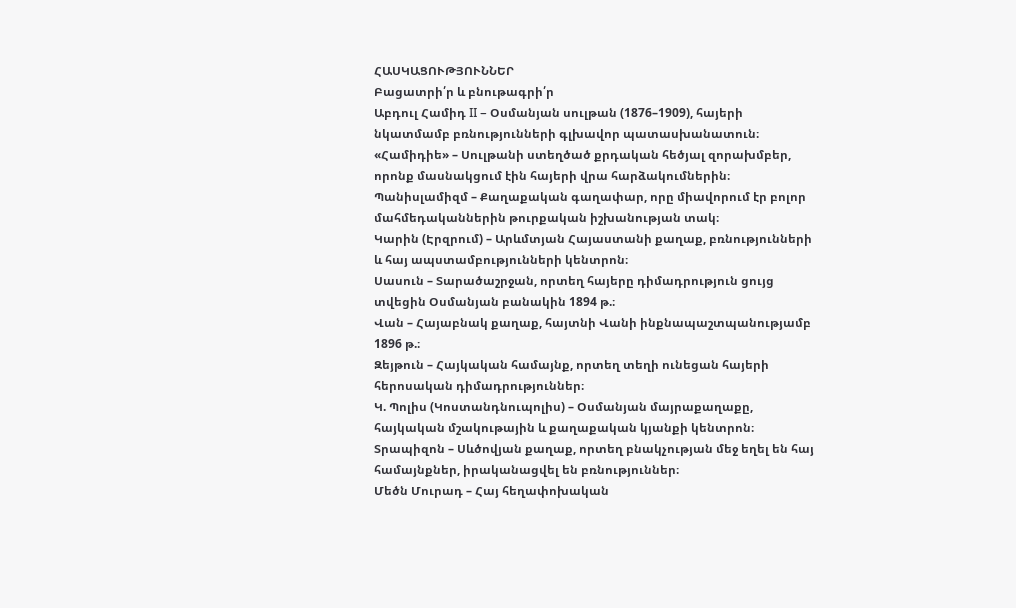ՀԱՍԿԱՑՈՒԹՅՈՒՆՆԵՐ
Բացատրի՛ր և բնութագրի՛ր
Աբդուլ Համիդ II – Օսմանյան սուլթան (1876–1909), հայերի նկատմամբ բռնությունների գլխավոր պատասխանատուն։
«Համիդիե» – Սուլթանի ստեղծած քրդական հեծյալ զորախմբեր, որոնք մասնակցում էին հայերի վրա հարձակումներին։
Պանիսլամիզմ – Քաղաքական գաղափար, որը միավորում էր բոլոր մահմեդականներին թուրքական իշխանության տակ։
Կարին (Էրզրում) – Արևմտյան Հայաստանի քաղաք, բռնությունների և հայ ապստամբությունների կենտրոն։
Սասուն – Տարածաշրջան, որտեղ հայերը դիմադրություն ցույց տվեցին Օսմանյան բանակին 1894 թ.։
Վան – Հայաբնակ քաղաք, հայտնի Վանի ինքնապաշտպանությամբ 1896 թ.։
Զեյթուն – Հայկական համայնք, որտեղ տեղի ունեցան հայերի հերոսական դիմադրություններ։
Կ. Պոլիս (Կոստանդնուպոլիս) – Օսմանյան մայրաքաղաքը, հայկական մշակութային և քաղաքական կյանքի կենտրոն։
Տրապիզոն – Սևծովյան քաղաք, որտեղ բնակչության մեջ եղել են հայ համայնքներ, իրականացվել են բռնություններ։
Մեծն Մուրադ – Հայ հեղափոխական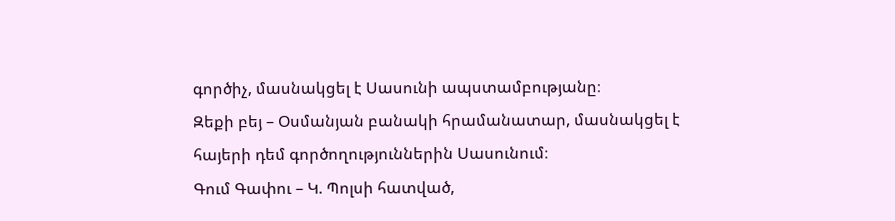գործիչ, մասնակցել է Սասունի ապստամբությանը։
Զեքի բեյ – Օսմանյան բանակի հրամանատար, մասնակցել է հայերի դեմ գործողություններին Սասունում։
Գում Գափու – Կ. Պոլսի հատված,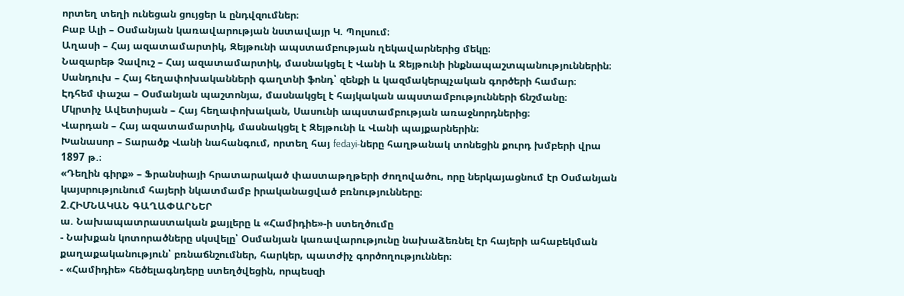որտեղ տեղի ունեցան ցույցեր և ընդվզումներ։
Բաբ Ալի – Օսմանյան կառավարության նստավայր Կ. Պոլսում։
Աղասի – Հայ ազատամարտիկ, Զեյթունի ապստամբության ղեկավարներից մեկը։
Նազարեթ Չավուշ – Հայ ազատամարտիկ, մասնակցել է Վանի և Զեյթունի ինքնապաշտպանություններին։
Սանդուխ – Հայ հեղափոխականների գաղտնի ֆոնդ՝ զենքի և կազմակերպչական գործերի համար։
Էդհեմ փաշա – Օսմանյան պաշտոնյա, մասնակցել է հայկական ապստամբությունների ճնշմանը։
Մկրտիչ Ավետիսյան – Հայ հեղափոխական, Սասունի ապստամբության առաջնորդներից։
Վարդան – Հայ ազատամարտիկ, մասնակցել է Զեյթունի և Վանի պայքարներին։
Խանասոր – Տարածք Վանի նահանգում, որտեղ հայ fedayi-ները հաղթանակ տոնեցին քուրդ խմբերի վրա 1897 թ.։
«Դեղին գիրք» – Ֆրանսիայի հրատարակած փաստաթղթերի ժողովածու, որը ներկայացնում էր Օսմանյան կայսրությունում հայերի նկատմամբ իրականացված բռնությունները։
2.ՀԻՄՆԱԿԱՆ ԳԱՂԱՓԱՐՆԵՐ
ա. Նախապատրաստական քայլերը և «Համիդիե»-ի ստեղծումը
- Նախքան կոտորածները սկսվելը՝ Օսմանյան կառավարությունը նախաձեռնել էր հայերի ահաբեկման քաղաքականություն՝ բռնաճնշումներ, հարկեր, պատժիչ գործողություններ։
- «Համիդիե» հեծելագնդերը ստեղծվեցին, որպեսզի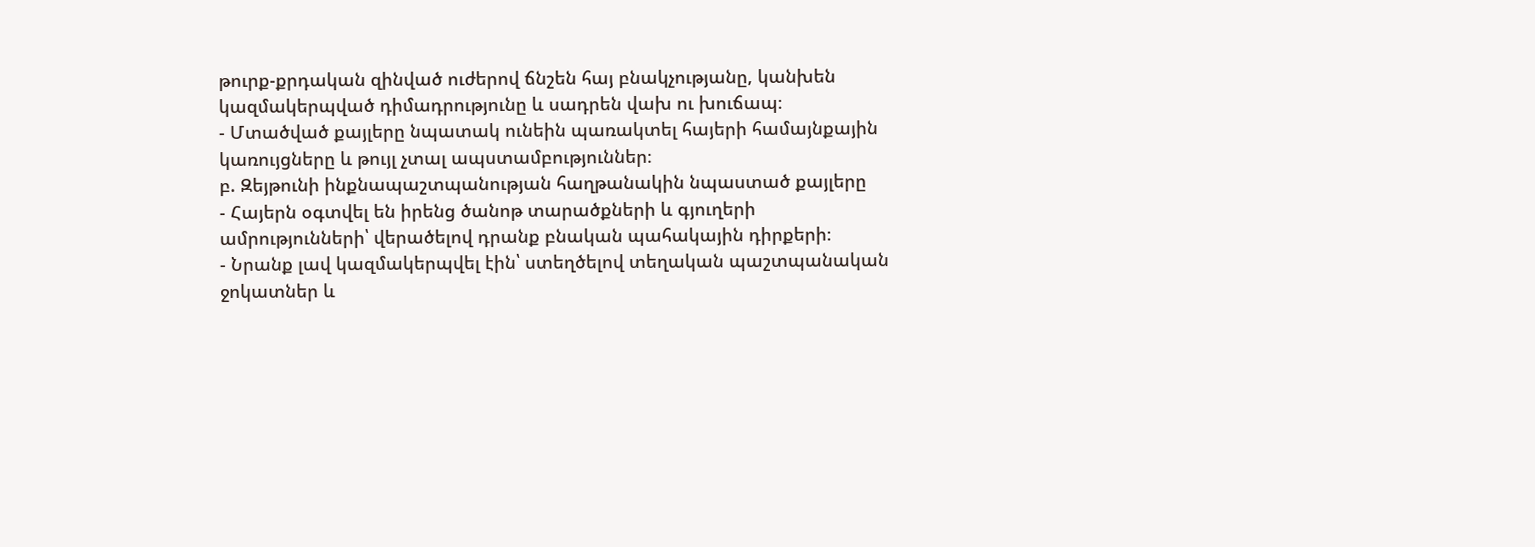թուրք-քրդական զինված ուժերով ճնշեն հայ բնակչությանը, կանխեն կազմակերպված դիմադրությունը և սադրեն վախ ու խուճապ։
- Մտածված քայլերը նպատակ ունեին պառակտել հայերի համայնքային կառույցները և թույլ չտալ ապստամբություններ։
բ. Զեյթունի ինքնապաշտպանության հաղթանակին նպաստած քայլերը
- Հայերն օգտվել են իրենց ծանոթ տարածքների և գյուղերի ամրությունների՝ վերածելով դրանք բնական պահակային դիրքերի։
- Նրանք լավ կազմակերպվել էին՝ ստեղծելով տեղական պաշտպանական ջոկատներ և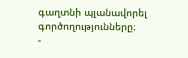գաղտնի պլանավորել գործողությունները։
-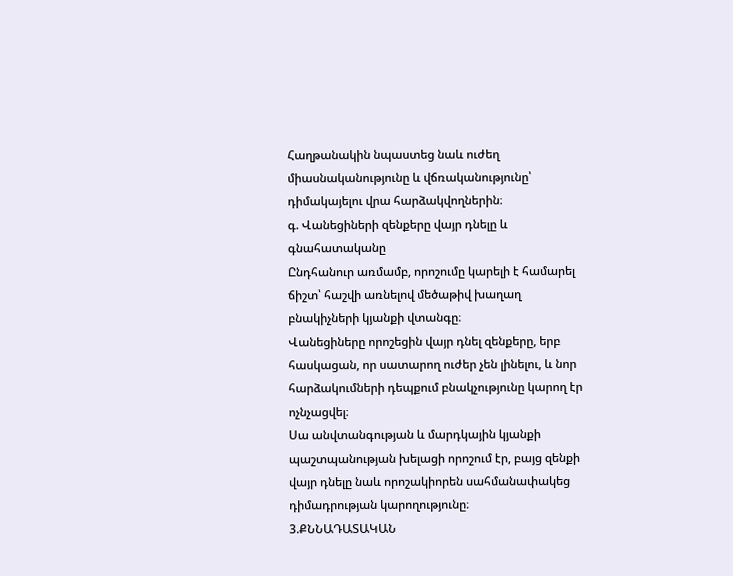Հաղթանակին նպաստեց նաև ուժեղ միասնականությունը և վճռականությունը՝ դիմակայելու վրա հարձակվողներին։
գ. Վանեցիների զենքերը վայր դնելը և գնահատականը
Ընդհանուր առմամբ, որոշումը կարելի է համարել ճիշտ՝ հաշվի առնելով մեծաթիվ խաղաղ բնակիչների կյանքի վտանգը։
Վանեցիները որոշեցին վայր դնել զենքերը, երբ հասկացան, որ սատարող ուժեր չեն լինելու, և նոր հարձակումների դեպքում բնակչությունը կարող էր ոչնչացվել։
Սա անվտանգության և մարդկային կյանքի պաշտպանության խելացի որոշում էր, բայց զենքի վայր դնելը նաև որոշակիորեն սահմանափակեց դիմադրության կարողությունը։
3.ՔՆՆԱԴԱՏԱԿԱՆ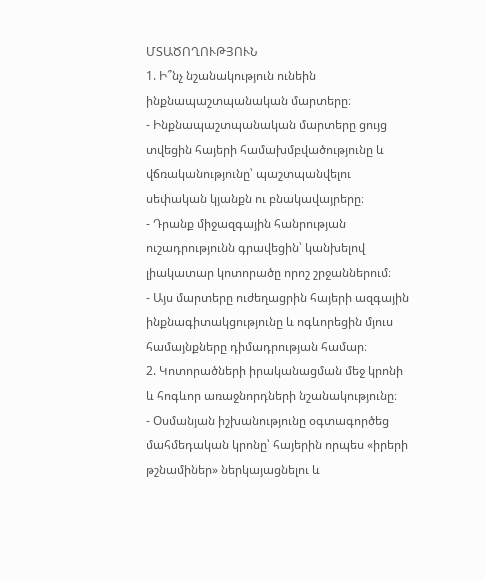ՄՏԱԾՈՂՈՒԹՅՈՒՆ
1. Ի՞նչ նշանակություն ունեին ինքնապաշտպանական մարտերը։
- Ինքնապաշտպանական մարտերը ցույց տվեցին հայերի համախմբվածությունը և վճռականությունը՝ պաշտպանվելու սեփական կյանքն ու բնակավայրերը։
- Դրանք միջազգային հանրության ուշադրությունն գրավեցին՝ կանխելով լիակատար կոտորածը որոշ շրջաններում։
- Այս մարտերը ուժեղացրին հայերի ազգային ինքնագիտակցությունը և ոգևորեցին մյուս համայնքները դիմադրության համար։
2. Կոտորածների իրականացման մեջ կրոնի և հոգևոր առաջնորդների նշանակությունը։
- Օսմանյան իշխանությունը օգտագործեց մահմեդական կրոնը՝ հայերին որպես «իրերի թշնամիներ» ներկայացնելու և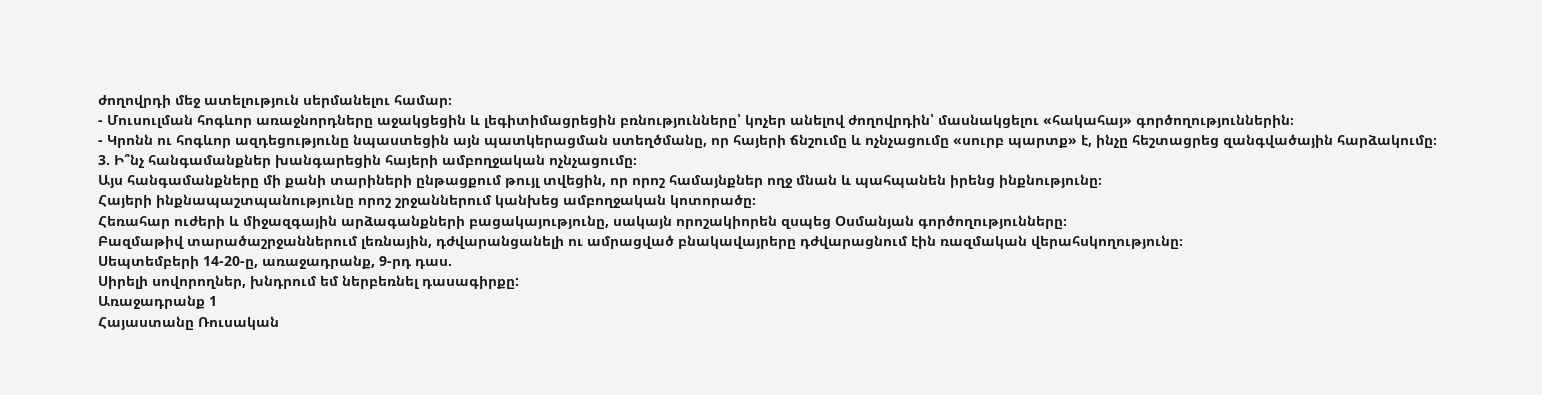ժողովրդի մեջ ատելություն սերմանելու համար։
- Մուսուլման հոգևոր առաջնորդները աջակցեցին և լեգիտիմացրեցին բռնությունները՝ կոչեր անելով ժողովրդին՝ մասնակցելու «հակահայ» գործողություններին։
- Կրոնն ու հոգևոր ազդեցությունը նպաստեցին այն պատկերացման ստեղծմանը, որ հայերի ճնշումը և ոչնչացումը «սուրբ պարտք» է, ինչը հեշտացրեց զանգվածային հարձակումը։
3. Ի՞նչ հանգամանքներ խանգարեցին հայերի ամբողջական ոչնչացումը։
Այս հանգամանքները մի քանի տարիների ընթացքում թույլ տվեցին, որ որոշ համայնքներ ողջ մնան և պահպանեն իրենց ինքնությունը։
Հայերի ինքնապաշտպանությունը որոշ շրջաններում կանխեց ամբողջական կոտորածը։
Հեռահար ուժերի և միջազգային արձագանքների բացակայությունը, սակայն որոշակիորեն զսպեց Օսմանյան գործողությունները։
Բազմաթիվ տարածաշրջաններում լեռնային, դժվարանցանելի ու ամրացված բնակավայրերը դժվարացնում էին ռազմական վերահսկողությունը։
Սեպտեմբերի 14-20-ը, առաջադրանք, 9-րդ դաս.
Սիրելի սովորողներ, խնդրում եմ ներբեռնել դասագիրքը:
Առաջադրանք 1
Հայաստանը Ռուսական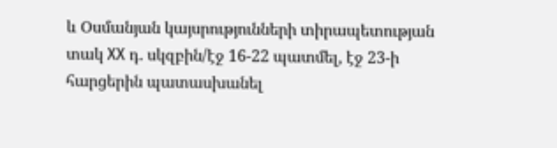և Օսմանյան կայսրությունների տիրապետության տակ XX դ. սկզբին/էջ 16-22 պատմել, էջ 23-ի հարցերին պատասխանել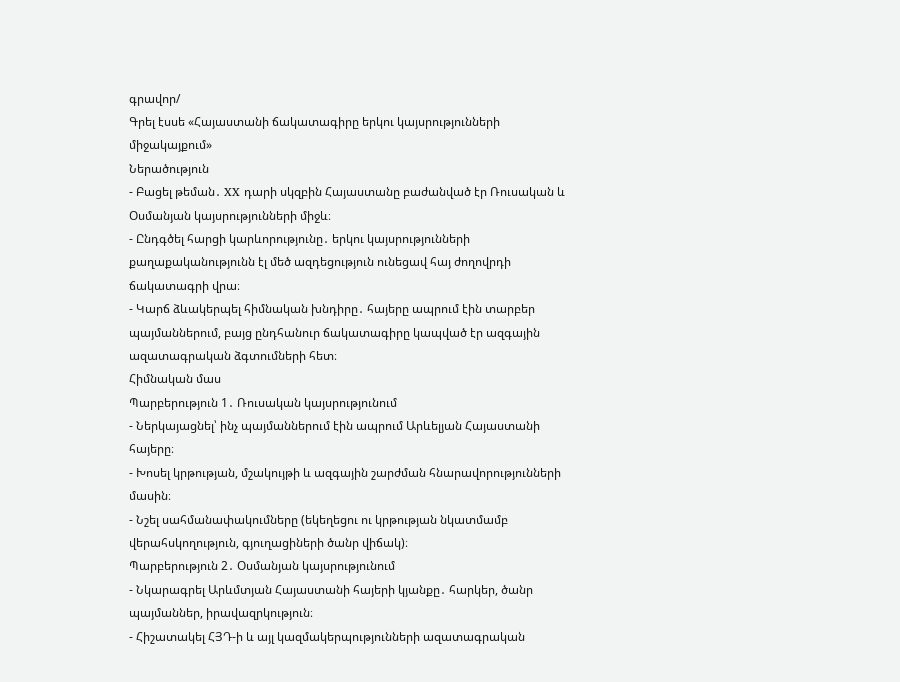գրավոր/
Գրել էսսե «Հայաստանի ճակատագիրը երկու կայսրությունների միջակայքում»
Ներածություն
- Բացել թեման․ XX դարի սկզբին Հայաստանը բաժանված էր Ռուսական և Օսմանյան կայսրությունների միջև։
- Ընդգծել հարցի կարևորությունը․ երկու կայսրությունների քաղաքականությունն էլ մեծ ազդեցություն ունեցավ հայ ժողովրդի ճակատագրի վրա։
- Կարճ ձևակերպել հիմնական խնդիրը․ հայերը ապրում էին տարբեր պայմաններում, բայց ընդհանուր ճակատագիրը կապված էր ազգային ազատագրական ձգտումների հետ։
Հիմնական մաս
Պարբերություն 1․ Ռուսական կայսրությունում
- Ներկայացնել՝ ինչ պայմաններում էին ապրում Արևելյան Հայաստանի հայերը։
- Խոսել կրթության, մշակույթի և ազգային շարժման հնարավորությունների մասին։
- Նշել սահմանափակումները (եկեղեցու ու կրթության նկատմամբ վերահսկողություն, գյուղացիների ծանր վիճակ)։
Պարբերություն 2․ Օսմանյան կայսրությունում
- Նկարագրել Արևմտյան Հայաստանի հայերի կյանքը․ հարկեր, ծանր պայմաններ, իրավազրկություն։
- Հիշատակել ՀՅԴ-ի և այլ կազմակերպությունների ազատագրական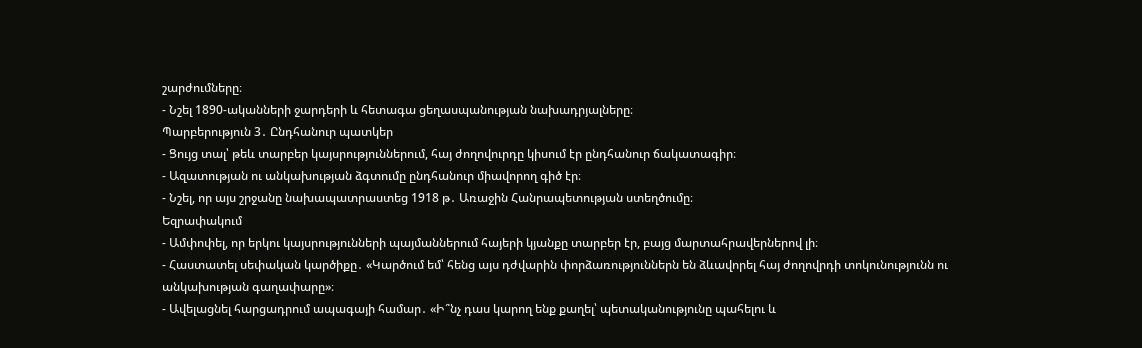շարժումները։
- Նշել 1890-ականների ջարդերի և հետագա ցեղասպանության նախադրյալները։
Պարբերություն 3․ Ընդհանուր պատկեր
- Ցույց տալ՝ թեև տարբեր կայսրություններում, հայ ժողովուրդը կիսում էր ընդհանուր ճակատագիր։
- Ազատության ու անկախության ձգտումը ընդհանուր միավորող գիծ էր։
- Նշել, որ այս շրջանը նախապատրաստեց 1918 թ․ Առաջին Հանրապետության ստեղծումը։
Եզրափակում
- Ամփոփել, որ երկու կայսրությունների պայմաններում հայերի կյանքը տարբեր էր, բայց մարտահրավերներով լի։
- Հաստատել սեփական կարծիքը․ «Կարծում եմ՝ հենց այս դժվարին փորձառություններն են ձևավորել հայ ժողովրդի տոկունությունն ու անկախության գաղափարը»։
- Ավելացնել հարցադրում ապագայի համար․ «Ի՞նչ դաս կարող ենք քաղել՝ պետականությունը պահելու և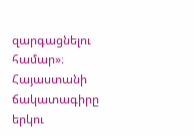զարգացնելու համար»։
Հայաստանի ճակատագիրը երկու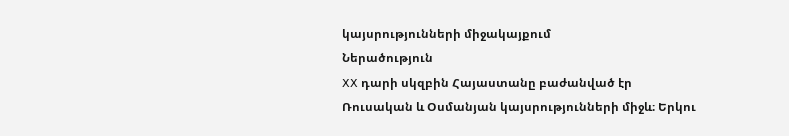կայսրությունների միջակայքում
Ներածություն
XX դարի սկզբին Հայաստանը բաժանված էր Ռուսական և Օսմանյան կայսրությունների միջև։ Երկու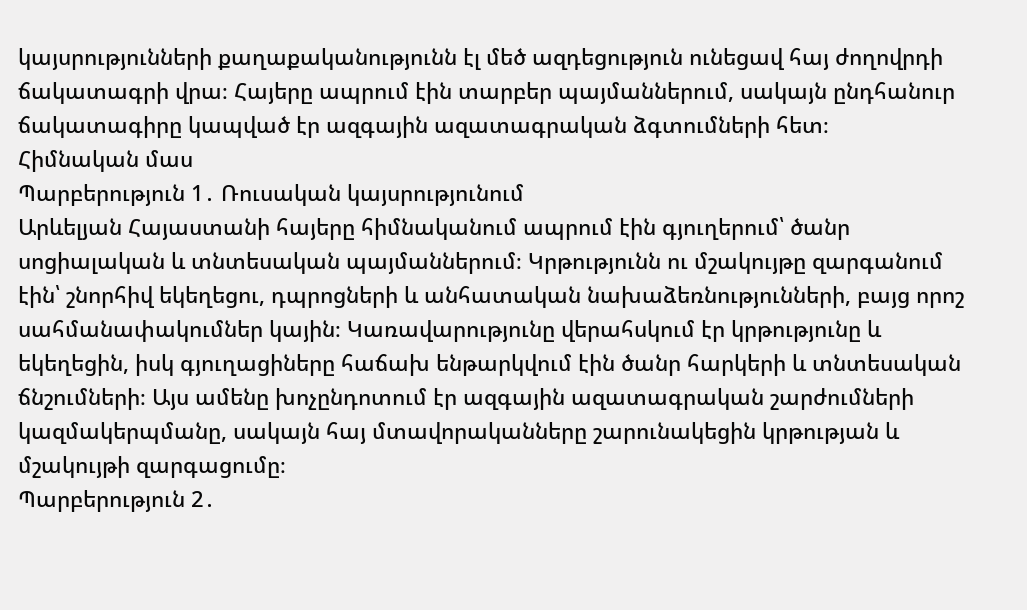կայսրությունների քաղաքականությունն էլ մեծ ազդեցություն ունեցավ հայ ժողովրդի ճակատագրի վրա։ Հայերը ապրում էին տարբեր պայմաններում, սակայն ընդհանուր ճակատագիրը կապված էր ազգային ազատագրական ձգտումների հետ։
Հիմնական մաս
Պարբերություն 1․ Ռուսական կայսրությունում
Արևելյան Հայաստանի հայերը հիմնականում ապրում էին գյուղերում՝ ծանր սոցիալական և տնտեսական պայմաններում։ Կրթությունն ու մշակույթը զարգանում էին՝ շնորհիվ եկեղեցու, դպրոցների և անհատական նախաձեռնությունների, բայց որոշ սահմանափակումներ կային։ Կառավարությունը վերահսկում էր կրթությունը և եկեղեցին, իսկ գյուղացիները հաճախ ենթարկվում էին ծանր հարկերի և տնտեսական ճնշումների։ Այս ամենը խոչընդոտում էր ազգային ազատագրական շարժումների կազմակերպմանը, սակայն հայ մտավորականները շարունակեցին կրթության և մշակույթի զարգացումը։
Պարբերություն 2․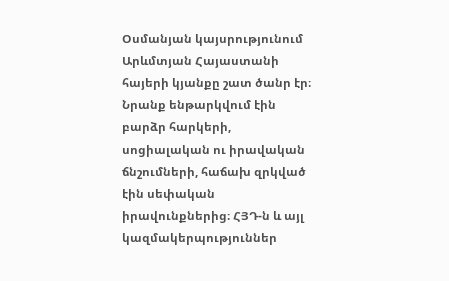Օսմանյան կայսրությունում
Արևմտյան Հայաստանի հայերի կյանքը շատ ծանր էր։ Նրանք ենթարկվում էին բարձր հարկերի, սոցիալական ու իրավական ճնշումների, հաճախ զրկված էին սեփական իրավունքներից։ ՀՅԴ-ն և այլ կազմակերպություններ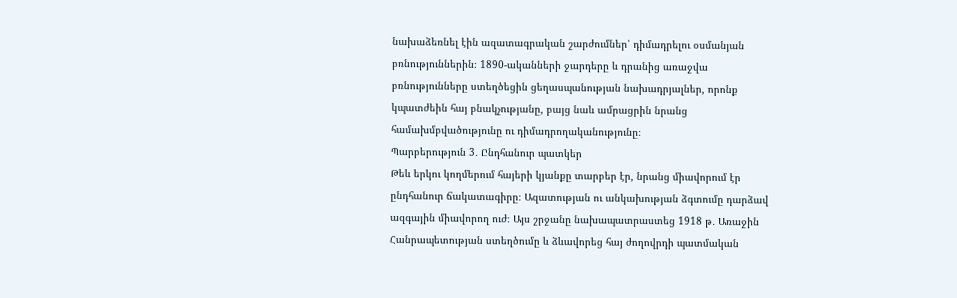նախաձեռնել էին ազատագրական շարժումներ՝ դիմադրելու օսմանյան բռնություններին։ 1890-ականների ջարդերը և դրանից առաջվա բռնությունները ստեղծեցին ցեղասպանության նախադրյալներ, որոնք կպատժեին հայ բնակչությանը, բայց նաև ամրացրին նրանց համախմբվածությունը ու դիմադրողականությունը։
Պարբերություն 3․ Ընդհանուր պատկեր
Թեև երկու կողմերում հայերի կյանքը տարբեր էր, նրանց միավորում էր ընդհանուր ճակատագիրը։ Ազատության ու անկախության ձգտումը դարձավ ազգային միավորող ուժ։ Այս շրջանը նախապատրաստեց 1918 թ․ Առաջին Հանրապետության ստեղծումը և ձևավորեց հայ ժողովրդի պատմական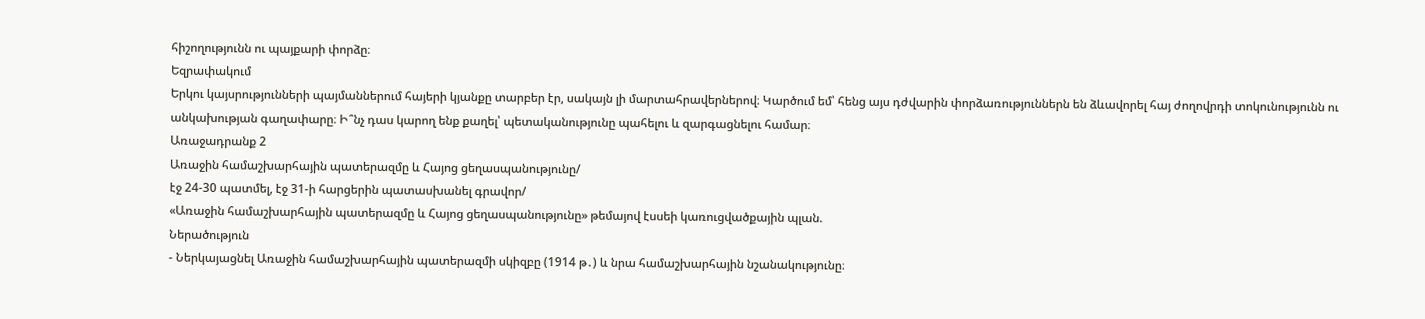հիշողությունն ու պայքարի փորձը։
Եզրափակում
Երկու կայսրությունների պայմաններում հայերի կյանքը տարբեր էր, սակայն լի մարտահրավերներով։ Կարծում եմ՝ հենց այս դժվարին փորձառություններն են ձևավորել հայ ժողովրդի տոկունությունն ու անկախության գաղափարը։ Ի՞նչ դաս կարող ենք քաղել՝ պետականությունը պահելու և զարգացնելու համար։
Առաջադրանք 2
Առաջին համաշխարհային պատերազմը և Հայոց ցեղասպանությունը/
էջ 24-30 պատմել, էջ 31-ի հարցերին պատասխանել գրավոր/
«Առաջին համաշխարհային պատերազմը և Հայոց ցեղասպանությունը» թեմայով էսսեի կառուցվածքային պլան.
Ներածություն
- Ներկայացնել Առաջին համաշխարհային պատերազմի սկիզբը (1914 թ․) և նրա համաշխարհային նշանակությունը։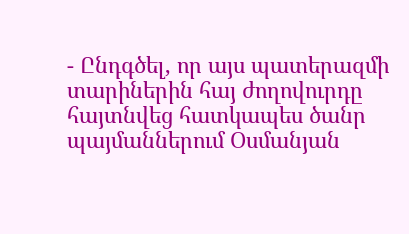- Ընդգծել, որ այս պատերազմի տարիներին հայ ժողովուրդը հայտնվեց հատկապես ծանր պայմաններում Օսմանյան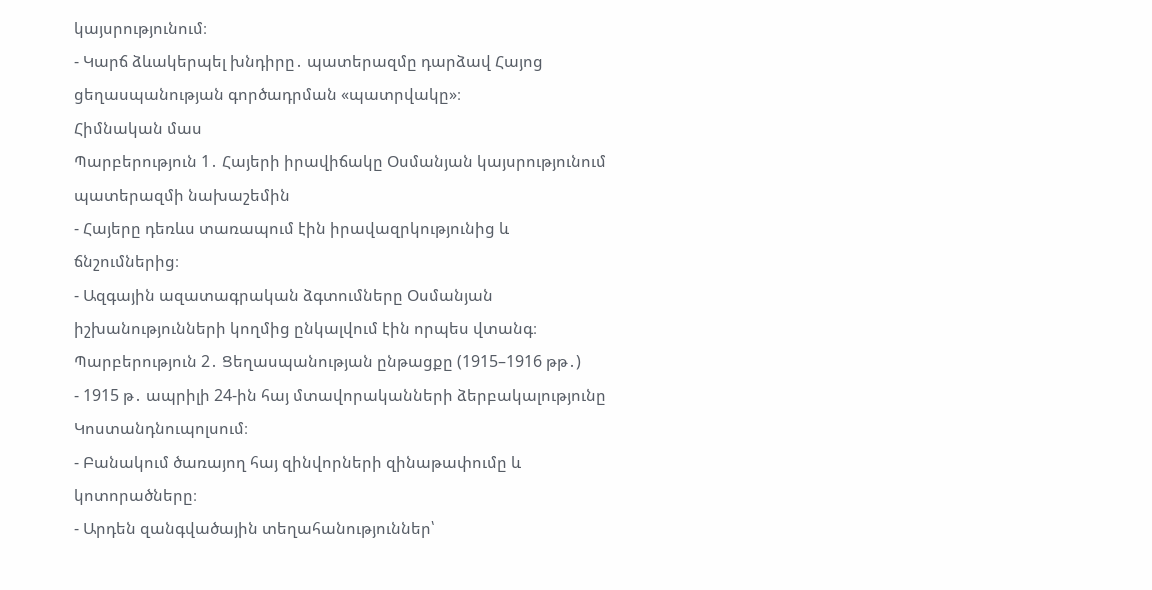կայսրությունում։
- Կարճ ձևակերպել խնդիրը․ պատերազմը դարձավ Հայոց ցեղասպանության գործադրման «պատրվակը»։
Հիմնական մաս
Պարբերություն 1․ Հայերի իրավիճակը Օսմանյան կայսրությունում պատերազմի նախաշեմին
- Հայերը դեռևս տառապում էին իրավազրկությունից և ճնշումներից։
- Ազգային ազատագրական ձգտումները Օսմանյան իշխանությունների կողմից ընկալվում էին որպես վտանգ։
Պարբերություն 2․ Ցեղասպանության ընթացքը (1915–1916 թթ․)
- 1915 թ․ ապրիլի 24-ին հայ մտավորականների ձերբակալությունը Կոստանդնուպոլսում։
- Բանակում ծառայող հայ զինվորների զինաթափումը և կոտորածները։
- Արդեն զանգվածային տեղահանություններ՝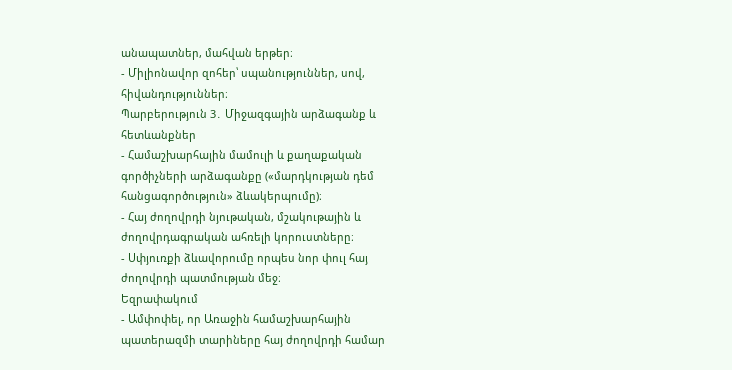անապատներ, մահվան երթեր։
- Միլիոնավոր զոհեր՝ սպանություններ, սով, հիվանդություններ։
Պարբերություն 3․ Միջազգային արձագանք և հետևանքներ
- Համաշխարհային մամուլի և քաղաքական գործիչների արձագանքը («մարդկության դեմ հանցագործություն» ձևակերպումը)։
- Հայ ժողովրդի նյութական, մշակութային և ժողովրդագրական ահռելի կորուստները։
- Սփյուռքի ձևավորումը որպես նոր փուլ հայ ժողովրդի պատմության մեջ։
Եզրափակում
- Ամփոփել, որ Առաջին համաշխարհային պատերազմի տարիները հայ ժողովրդի համար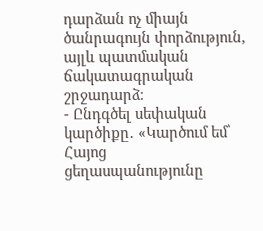դարձան ոչ միայն ծանրագույն փորձություն, այլև պատմական ճակատագրական շրջադարձ։
- Ընդգծել սեփական կարծիքը․ «Կարծում եմ՝ Հայոց ցեղասպանությունը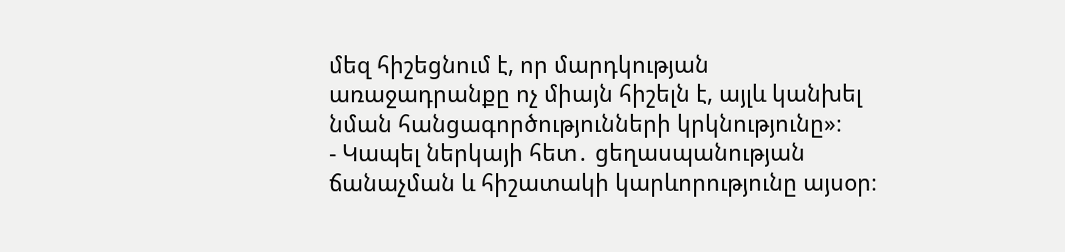մեզ հիշեցնում է, որ մարդկության առաջադրանքը ոչ միայն հիշելն է, այլև կանխել նման հանցագործությունների կրկնությունը»։
- Կապել ներկայի հետ․ ցեղասպանության ճանաչման և հիշատակի կարևորությունը այսօր։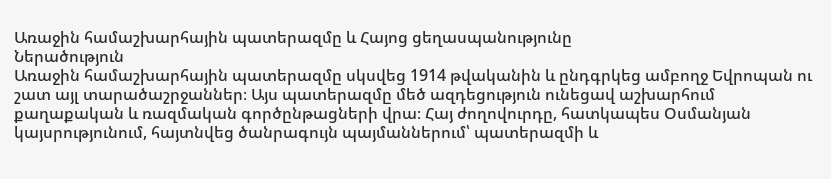Առաջին համաշխարհային պատերազմը և Հայոց ցեղասպանությունը
Ներածություն
Առաջին համաշխարհային պատերազմը սկսվեց 1914 թվականին և ընդգրկեց ամբողջ Եվրոպան ու շատ այլ տարածաշրջաններ։ Այս պատերազմը մեծ ազդեցություն ունեցավ աշխարհում քաղաքական և ռազմական գործընթացների վրա։ Հայ ժողովուրդը, հատկապես Օսմանյան կայսրությունում, հայտնվեց ծանրագույն պայմաններում՝ պատերազմի և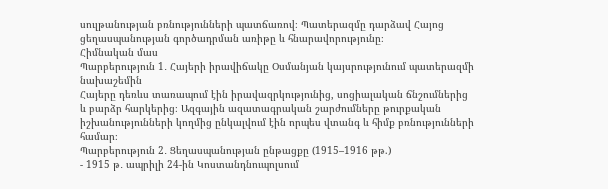սուլթանության բռնությունների պատճառով։ Պատերազմը դարձավ Հայոց ցեղասպանության գործադրման առիթը և հնարավորությունը։
Հիմնական մաս
Պարբերություն 1․ Հայերի իրավիճակը Օսմանյան կայսրությունում պատերազմի նախաշեմին
Հայերը դեռևս տառապում էին իրավազրկությունից, սոցիալական ճնշումներից և բարձր հարկերից։ Ազգային ազատագրական շարժումները թուրքական իշխանությունների կողմից ընկալվում էին որպես վտանգ և հիմք բռնությունների համար։
Պարբերություն 2․ Ցեղասպանության ընթացքը (1915–1916 թթ.)
- 1915 թ․ ապրիլի 24-ին Կոստանդնուպոլսում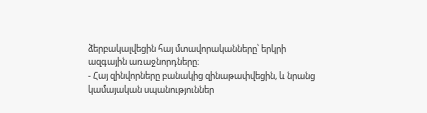ձերբակալվեցին հայ մտավորականները՝ երկրի ազգային առաջնորդները։
- Հայ զինվորները բանակից զինաթափվեցին, և նրանց կամայական սպանություններ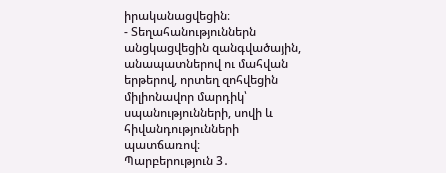իրականացվեցին։
- Տեղահանություններն անցկացվեցին զանգվածային, անապատներով ու մահվան երթերով, որտեղ զոհվեցին միլիոնավոր մարդիկ՝ սպանությունների, սովի և հիվանդությունների պատճառով։
Պարբերություն 3․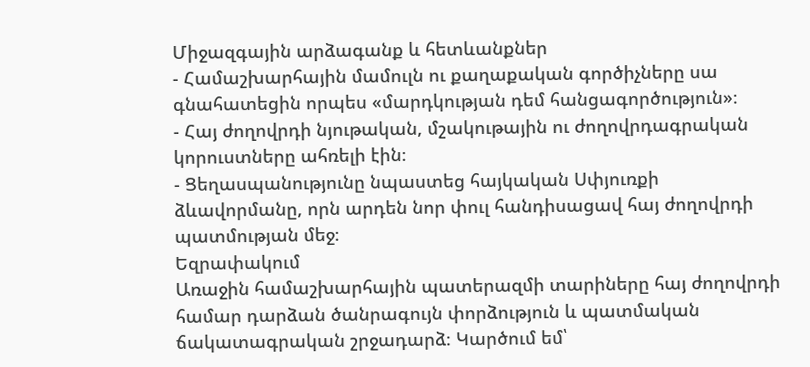Միջազգային արձագանք և հետևանքներ
- Համաշխարհային մամուլն ու քաղաքական գործիչները սա գնահատեցին որպես «մարդկության դեմ հանցագործություն»։
- Հայ ժողովրդի նյութական, մշակութային ու ժողովրդագրական կորուստները ահռելի էին։
- Ցեղասպանությունը նպաստեց հայկական Սփյուռքի ձևավորմանը, որն արդեն նոր փուլ հանդիսացավ հայ ժողովրդի պատմության մեջ։
Եզրափակում
Առաջին համաշխարհային պատերազմի տարիները հայ ժողովրդի համար դարձան ծանրագույն փորձություն և պատմական ճակատագրական շրջադարձ։ Կարծում եմ՝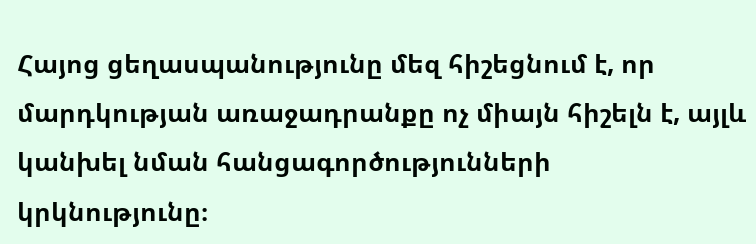Հայոց ցեղասպանությունը մեզ հիշեցնում է, որ մարդկության առաջադրանքը ոչ միայն հիշելն է, այլև կանխել նման հանցագործությունների կրկնությունը։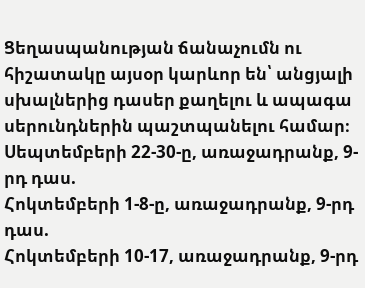Ցեղասպանության ճանաչումն ու հիշատակը այսօր կարևոր են՝ անցյալի սխալներից դասեր քաղելու և ապագա սերունդներին պաշտպանելու համար։
Սեպտեմբերի 22-30-ը, առաջադրանք, 9-րդ դաս.
Հոկտեմբերի 1-8-ը, առաջադրանք, 9-րդ դաս.
Հոկտեմբերի 10-17, առաջադրանք, 9-րդ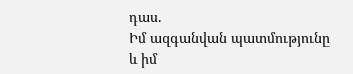դաս.
Իմ ազգանվան պատմությունը և իմ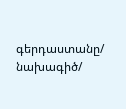գերդաստանը/ նախագիծ/